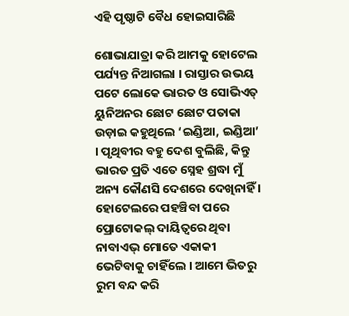ଏହି ପୃଷ୍ଠାଟି ବୈଧ ହୋଇସାରିଛି

ଶୋଭାଯାତ୍ରା କରି ଆମକୁ ହୋଟେଲ ପର୍ଯ୍ୟନ୍ତ ନିଆଗଲା । ରାସ୍ତାର ଉଭୟ ପଟେ ଲୋକେ ଭାରତ ଓ ସୋଭିଏତ୍ ୟୁନିଅନର ଛୋଟ ଛୋଟ ପତାକା ଉଡ଼ାଇ କହୁଥିଲେ ‘ଇଣ୍ଡିଆ, ଇଣ୍ଡିଆ’ । ପୃଥିବୀର ବହୁ ଦେଶ ବୁଲିଛି, କିନ୍ତୁ ଭାରତ ପ୍ରତି ଏତେ ସ୍ନେହ ଶ୍ରଦ୍ଧା ମୁଁ ଅନ୍ୟ କୌଣସି ଦେଶରେ ଦେଖିନାହିଁ । ହୋଟେଲରେ ପହଞ୍ଚିବା ପରେ ପ୍ରୋଟୋକଲ୍ ଦାୟିତ୍ୱରେ ଥିବା ନାବାଏଭ୍ ମୋତେ ଏକାକୀ ଭେଟିବାକୁ ଚାହିଁଲେ । ଆମେ ଭିତରୁ ରୁମ ବନ୍ଦ କରି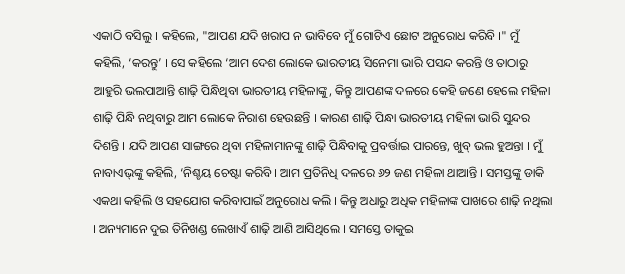ଏକାଠି ବସିଲୁ । କହିଲେ, "ଆପଣ ଯଦି ଖରାପ ନ ଭାବିବେ ମୁଁ ଗୋଟିଏ ଛୋଟ ଅନୁରୋଧ କରିବି ।" ମୁଁ କହିଲି, ‘କରନ୍ତୁ’ । ସେ କହିଲେ ‘ଆମ ଦେଶ ଲୋକେ ଭାରତୀୟ ସିନେମା ଭାରି ପସନ୍ଦ କରନ୍ତି ଓ ତାଠାରୁ ଆହୁରି ଭଲପାଆନ୍ତି ଶାଢ଼ି ପିନ୍ଧିଥିବା ଭାରତୀୟ ମହିଳାଙ୍କୁ, କିନ୍ତୁ ଆପଣଙ୍କ ଦଳରେ କେହି ଜଣେ ହେଲେ ମହିଳା ଶାଢ଼ି ପିନ୍ଧି ନଥିବାରୁ ଆମ ଲୋକେ ନିରାଶ ହେଉଛନ୍ତି । କାରଣ ଶାଢ଼ି ପିନ୍ଧା ଭାରତୀୟ ମହିଳା ଭାରି ସୁନ୍ଦର ଦିଶନ୍ତି । ଯଦି ଆପଣ ସାଙ୍ଗରେ ଥିବା ମହିଳାମାନଙ୍କୁ ଶାଢ଼ି ପିନ୍ଧିବାକୁ ପ୍ରବର୍ତ୍ତାଇ ପାରନ୍ତେ, ଖୁବ୍ ଭଲ ହୁଅନ୍ତା । ମୁଁ ନାବାଏଭ୍‌ଙ୍କୁ କହିଲି, ‘ନିଶ୍ଚୟ ଚେଷ୍ଟା କରିବି । ଆମ ପ୍ରତିନିଧି ଦଳରେ ୬୨ ଜଣ ମହିଳା ଥାଆନ୍ତି । ସମସ୍ତଙ୍କୁ ଡାକି ଏକଥା କହିଲି ଓ ସହଯୋଗ କରିବାପାଇଁ ଅନୁରୋଧ କଲି । କିନ୍ତୁ ଅଧାରୁ ଅଧିକ ମହିଳାଙ୍କ ପାଖରେ ଶାଢ଼ି ନଥିଲା । ଅନ୍ୟମାନେ ଦୁଇ ତିନିଖଣ୍ଡ ଲେଖାଏଁ ଶାଢ଼ି ଆଣି ଆସିଥିଲେ । ସମସ୍ତେ ତାକୁଇ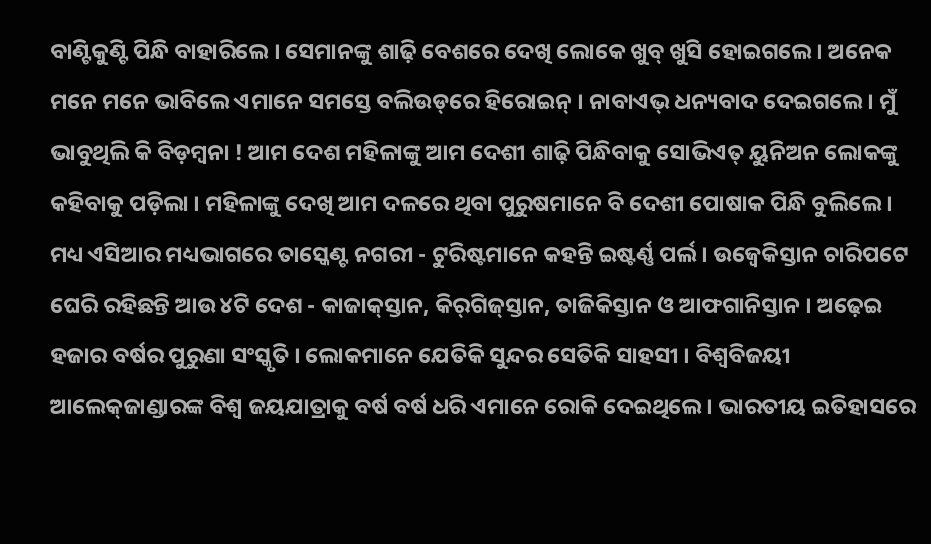ବାଣ୍ଟିକୁଣ୍ଟି ପିନ୍ଧି ବାହାରିଲେ । ସେମାନଙ୍କୁ ଶାଢ଼ି ବେଶରେ ଦେଖି ଲୋକେ ଖୁବ୍ ଖୁସି ହୋଇଗଲେ । ଅନେକ ମନେ ମନେ ଭାବିଲେ ଏମାନେ ସମସ୍ତେ ବଲିଉଡ୍‌ରେ ହିରୋଇନ୍ । ନାବାଏଭ୍ ଧନ୍ୟବାଦ ଦେଇଗଲେ । ମୁଁ ଭାବୁଥିଲି କି ବିଡ଼ମ୍ବନା ! ଆମ ଦେଶ ମହିଳାଙ୍କୁ ଆମ ଦେଶୀ ଶାଢ଼ି ପିନ୍ଧିବାକୁ ସୋଭିଏତ୍ ୟୁନିଅନ ଲୋକଙ୍କୁ କହିବାକୁ ପଡ଼ିଲା । ମହିଳାଙ୍କୁ ଦେଖି ଆମ ଦଳରେ ଥିବା ପୁରୁଷମାନେ ବି ଦେଶୀ ପୋଷାକ ପିନ୍ଧି ବୁଲିଲେ । ମଧ୍ୟ ଏସିଆର ମଧ୍ୟଭାଗରେ ତାସ୍କେଣ୍ଟ ନଗରୀ - ଟୁରିଷ୍ଟମାନେ କହନ୍ତି ଇଷ୍ଟର୍ଣ୍ଣ ପର୍ଲ । ଉଜ୍ବେକିସ୍ତାନ ଚାରିପଟେ ଘେରି ରହିଛନ୍ତି ଆଉ ୪ଟି ଦେଶ - କାଜାକ୍‌ସ୍ତାନ, କିର୍‌ଗିଜ୍‌ସ୍ତାନ, ତାଜିକିସ୍ତାନ ଓ ଆଫଗାନିସ୍ତାନ । ଅଢ଼େଇ ହଜାର ବର୍ଷର ପୁରୁଣା ସଂସ୍କୃତି । ଲୋକମାନେ ଯେତିକି ସୁନ୍ଦର ସେତିକି ସାହସୀ । ବିଶ୍ୱବିଜୟୀ ଆଲେକ୍‌ଜାଣ୍ଡାରଙ୍କ ବିଶ୍ୱ ଜୟଯାତ୍ରାକୁ ବର୍ଷ ବର୍ଷ ଧରି ଏମାନେ ରୋକି ଦେଇଥିଲେ । ଭାରତୀୟ ଇତିହାସରେ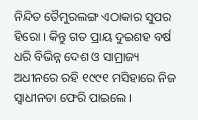ନିନ୍ଦିତ ତୈମୁରଲଙ୍ଗ ଏଠାକାର ସୁପର ହିରୋ । କିନ୍ତୁ ଗତ ପ୍ରାୟ ଦୁଇଶହ ବର୍ଷ ଧରି ବିଭିନ୍ନ ଦେଶ ଓ ସାମ୍ରାଜ୍ୟ ଅଧୀନରେ ରହି ୧୯୯୧ ମସିହାରେ ନିଜ ସ୍ୱାଧୀନତା ଫେରି ପାଇଲେ ।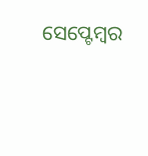ସେପ୍ଟେମ୍ବର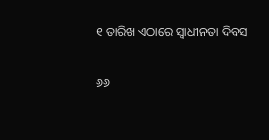୧ ତାରିଖ ଏଠାରେ ସ୍ୱାଧୀନତା ଦିବସ

୬୬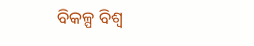ବିକଳ୍ପ ବିଶ୍ୱ